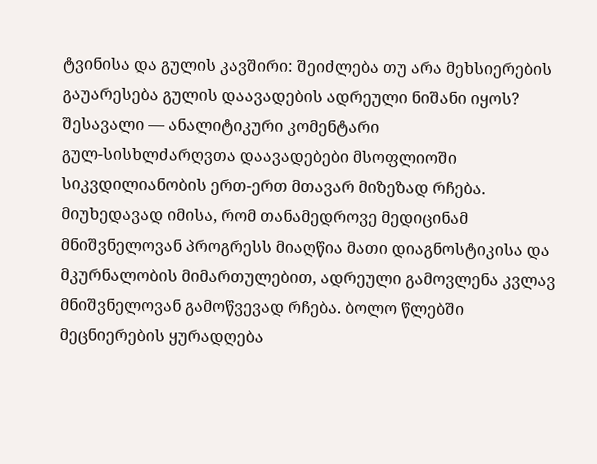ტვინისა და გულის კავშირი: შეიძლება თუ არა მეხსიერების გაუარესება გულის დაავადების ადრეული ნიშანი იყოს?
შესავალი — ანალიტიკური კომენტარი
გულ-სისხლძარღვთა დაავადებები მსოფლიოში სიკვდილიანობის ერთ-ერთ მთავარ მიზეზად რჩება. მიუხედავად იმისა, რომ თანამედროვე მედიცინამ მნიშვნელოვან პროგრესს მიაღწია მათი დიაგნოსტიკისა და მკურნალობის მიმართულებით, ადრეული გამოვლენა კვლავ მნიშვნელოვან გამოწვევად რჩება. ბოლო წლებში მეცნიერების ყურადღება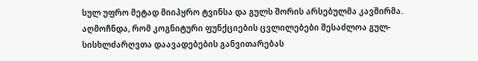სულ უფრო მეტად მიიპყრო ტვინსა და გულს შორის არსებულმა კავშირმა. აღმოჩნდა, რომ კოგნიტური ფუნქციების ცვლილებები შესაძლოა გულ-სისხლძარღვთა დაავადებების განვითარებას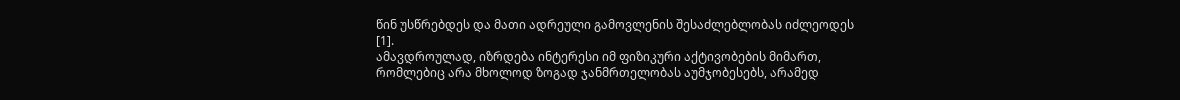წინ უსწრებდეს და მათი ადრეული გამოვლენის შესაძლებლობას იძლეოდეს [1].
ამავდროულად, იზრდება ინტერესი იმ ფიზიკური აქტივობების მიმართ, რომლებიც არა მხოლოდ ზოგად ჯანმრთელობას აუმჯობესებს, არამედ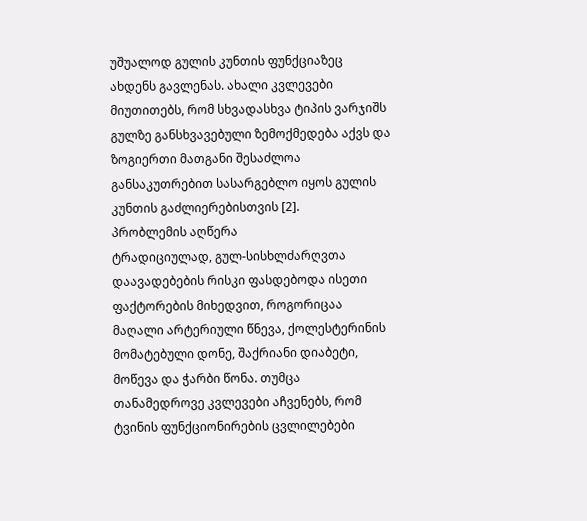უშუალოდ გულის კუნთის ფუნქციაზეც ახდენს გავლენას. ახალი კვლევები მიუთითებს, რომ სხვადასხვა ტიპის ვარჯიშს გულზე განსხვავებული ზემოქმედება აქვს და ზოგიერთი მათგანი შესაძლოა განსაკუთრებით სასარგებლო იყოს გულის კუნთის გაძლიერებისთვის [2].
პრობლემის აღწერა
ტრადიციულად, გულ-სისხლძარღვთა დაავადებების რისკი ფასდებოდა ისეთი ფაქტორების მიხედვით, როგორიცაა მაღალი არტერიული წნევა, ქოლესტერინის მომატებული დონე, შაქრიანი დიაბეტი, მოწევა და ჭარბი წონა. თუმცა თანამედროვე კვლევები აჩვენებს, რომ ტვინის ფუნქციონირების ცვლილებები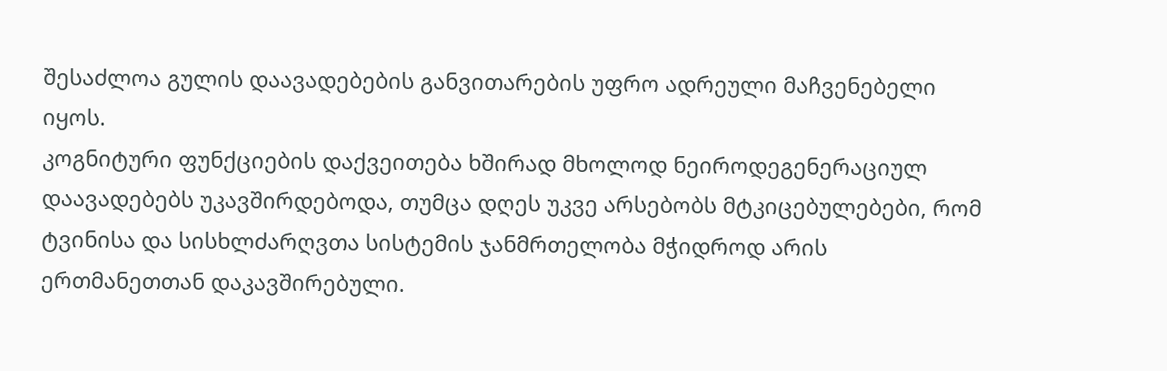შესაძლოა გულის დაავადებების განვითარების უფრო ადრეული მაჩვენებელი იყოს.
კოგნიტური ფუნქციების დაქვეითება ხშირად მხოლოდ ნეიროდეგენერაციულ დაავადებებს უკავშირდებოდა, თუმცა დღეს უკვე არსებობს მტკიცებულებები, რომ ტვინისა და სისხლძარღვთა სისტემის ჯანმრთელობა მჭიდროდ არის ერთმანეთთან დაკავშირებული.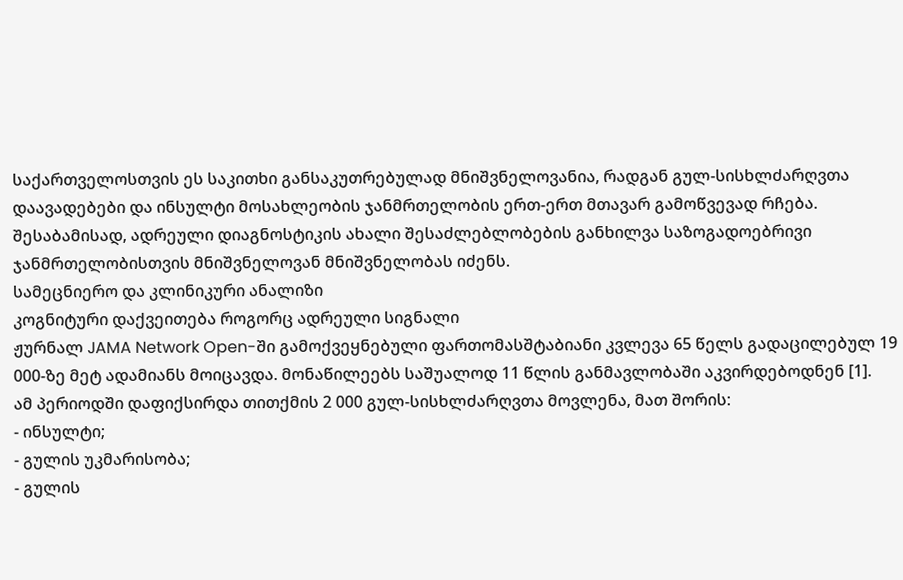საქართველოსთვის ეს საკითხი განსაკუთრებულად მნიშვნელოვანია, რადგან გულ-სისხლძარღვთა დაავადებები და ინსულტი მოსახლეობის ჯანმრთელობის ერთ-ერთ მთავარ გამოწვევად რჩება. შესაბამისად, ადრეული დიაგნოსტიკის ახალი შესაძლებლობების განხილვა საზოგადოებრივი ჯანმრთელობისთვის მნიშვნელოვან მნიშვნელობას იძენს.
სამეცნიერო და კლინიკური ანალიზი
კოგნიტური დაქვეითება როგორც ადრეული სიგნალი
ჟურნალ JAMA Network Open-ში გამოქვეყნებული ფართომასშტაბიანი კვლევა 65 წელს გადაცილებულ 19 000-ზე მეტ ადამიანს მოიცავდა. მონაწილეებს საშუალოდ 11 წლის განმავლობაში აკვირდებოდნენ [1].
ამ პერიოდში დაფიქსირდა თითქმის 2 000 გულ-სისხლძარღვთა მოვლენა, მათ შორის:
- ინსულტი;
- გულის უკმარისობა;
- გულის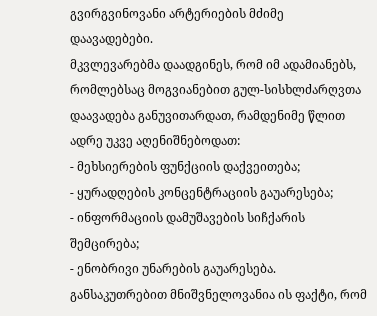გვირგვინოვანი არტერიების მძიმე დაავადებები.
მკვლევარებმა დაადგინეს, რომ იმ ადამიანებს, რომლებსაც მოგვიანებით გულ-სისხლძარღვთა დაავადება განუვითარდათ, რამდენიმე წლით ადრე უკვე აღენიშნებოდათ:
- მეხსიერების ფუნქციის დაქვეითება;
- ყურადღების კონცენტრაციის გაუარესება;
- ინფორმაციის დამუშავების სიჩქარის შემცირება;
- ენობრივი უნარების გაუარესება.
განსაკუთრებით მნიშვნელოვანია ის ფაქტი, რომ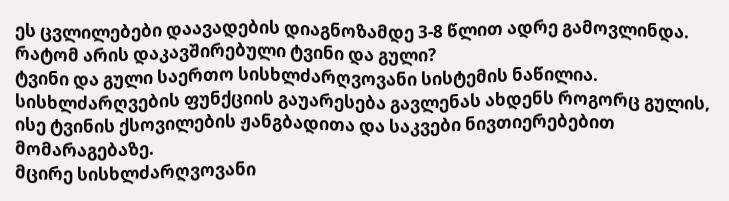ეს ცვლილებები დაავადების დიაგნოზამდე 3-8 წლით ადრე გამოვლინდა.
რატომ არის დაკავშირებული ტვინი და გული?
ტვინი და გული საერთო სისხლძარღვოვანი სისტემის ნაწილია. სისხლძარღვების ფუნქციის გაუარესება გავლენას ახდენს როგორც გულის, ისე ტვინის ქსოვილების ჟანგბადითა და საკვები ნივთიერებებით მომარაგებაზე.
მცირე სისხლძარღვოვანი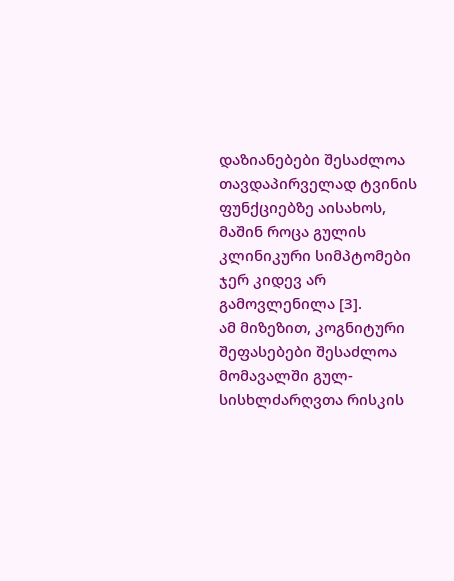დაზიანებები შესაძლოა თავდაპირველად ტვინის ფუნქციებზე აისახოს, მაშინ როცა გულის კლინიკური სიმპტომები ჯერ კიდევ არ გამოვლენილა [3].
ამ მიზეზით, კოგნიტური შეფასებები შესაძლოა მომავალში გულ-სისხლძარღვთა რისკის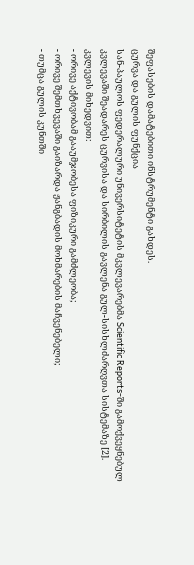შეფასების დამატებითი ინსტრუმენტი გახდეს.
ცურვა და გულის ფუნქცია
სან-პაულოს ფედერალური უნივერსიტეტის მკვლევარებმა Scientific Reports-ში გამოქვეყნებულ კვლევაში შეადარეს ცურვისა და სირბილის გავლენა გულ-სისხლძარღვთა სისტემაზე [2].
კვლევის მიხედვით:
- ორივე აქტივობამ გააუმჯობესა ფიზიკური გამძლეობა;
- ორივე შემთხვევაში გაიზარდა ჟანგბადის მოხმარების მაჩვენებელი;
- თუმცა გულის კუნთში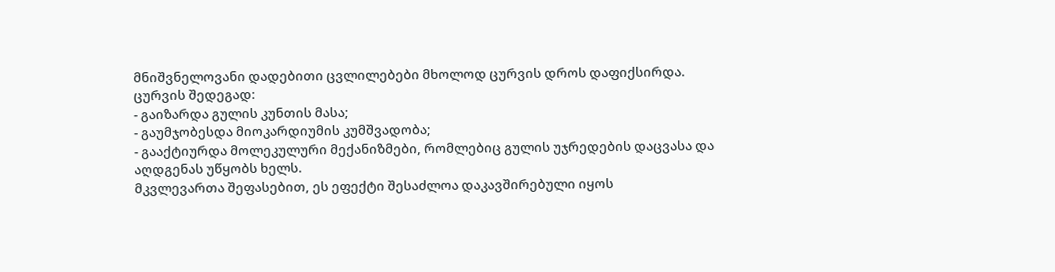მნიშვნელოვანი დადებითი ცვლილებები მხოლოდ ცურვის დროს დაფიქსირდა.
ცურვის შედეგად:
- გაიზარდა გულის კუნთის მასა;
- გაუმჯობესდა მიოკარდიუმის კუმშვადობა;
- გააქტიურდა მოლეკულური მექანიზმები, რომლებიც გულის უჯრედების დაცვასა და აღდგენას უწყობს ხელს.
მკვლევართა შეფასებით, ეს ეფექტი შესაძლოა დაკავშირებული იყოს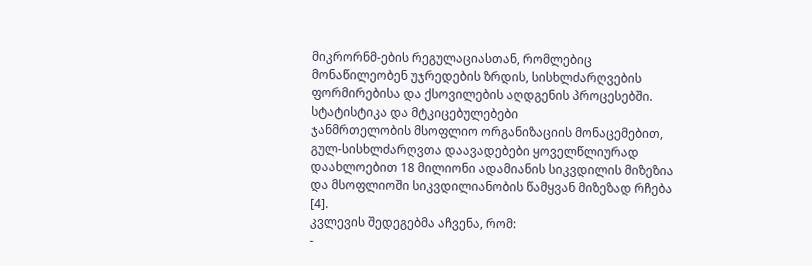მიკრორნმ-ების რეგულაციასთან, რომლებიც მონაწილეობენ უჯრედების ზრდის, სისხლძარღვების ფორმირებისა და ქსოვილების აღდგენის პროცესებში.
სტატისტიკა და მტკიცებულებები
ჯანმრთელობის მსოფლიო ორგანიზაციის მონაცემებით, გულ-სისხლძარღვთა დაავადებები ყოველწლიურად დაახლოებით 18 მილიონი ადამიანის სიკვდილის მიზეზია და მსოფლიოში სიკვდილიანობის წამყვან მიზეზად რჩება [4].
კვლევის შედეგებმა აჩვენა, რომ:
-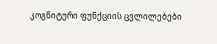კოგნიტური ფუნქციის ცვლილებები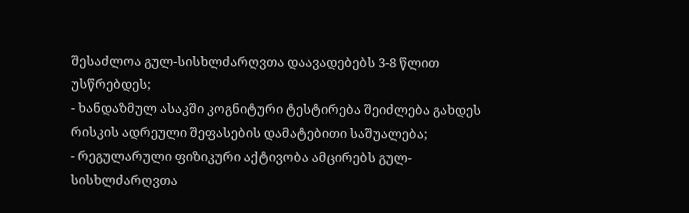შესაძლოა გულ-სისხლძარღვთა დაავადებებს 3-8 წლით უსწრებდეს;
- ხანდაზმულ ასაკში კოგნიტური ტესტირება შეიძლება გახდეს რისკის ადრეული შეფასების დამატებითი საშუალება;
- რეგულარული ფიზიკური აქტივობა ამცირებს გულ-სისხლძარღვთა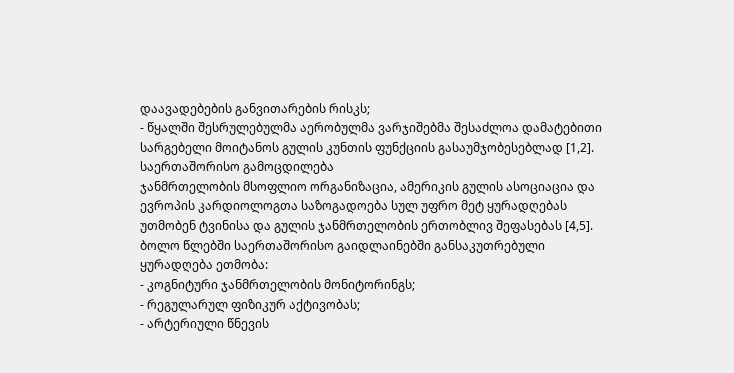დაავადებების განვითარების რისკს;
- წყალში შესრულებულმა აერობულმა ვარჯიშებმა შესაძლოა დამატებითი სარგებელი მოიტანოს გულის კუნთის ფუნქციის გასაუმჯობესებლად [1,2].
საერთაშორისო გამოცდილება
ჯანმრთელობის მსოფლიო ორგანიზაცია, ამერიკის გულის ასოციაცია და ევროპის კარდიოლოგთა საზოგადოება სულ უფრო მეტ ყურადღებას უთმობენ ტვინისა და გულის ჯანმრთელობის ერთობლივ შეფასებას [4,5].
ბოლო წლებში საერთაშორისო გაიდლაინებში განსაკუთრებული ყურადღება ეთმობა:
- კოგნიტური ჯანმრთელობის მონიტორინგს;
- რეგულარულ ფიზიკურ აქტივობას;
- არტერიული წნევის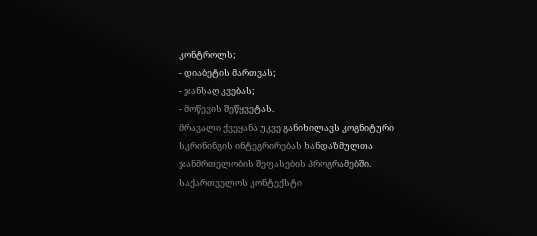კონტროლს;
- დიაბეტის მართვას;
- ჯანსაღ კვებას;
- მოწევის შეწყვეტას.
მრავალი ქვეყანა უკვე განიხილავს კოგნიტური სკრინინგის ინტეგრირებას ხანდაზმულთა ჯანმრთელობის შეფასების პროგრამებში.
საქართველოს კონტექსტი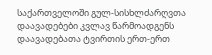საქართველოში გულ-სისხლძარღვთა დაავადებები კვლავ წარმოადგენს დაავადებათა ტვირთის ერთ-ერთ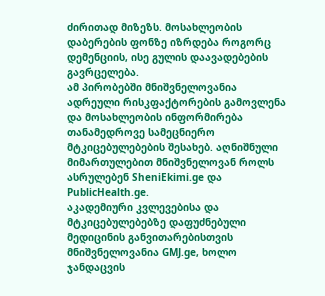ძირითად მიზეზს. მოსახლეობის დაბერების ფონზე იზრდება როგორც დემენციის, ისე გულის დაავადებების გავრცელება.
ამ პირობებში მნიშვნელოვანია ადრეული რისკფაქტორების გამოვლენა და მოსახლეობის ინფორმირება თანამედროვე სამეცნიერო მტკიცებულებების შესახებ. აღნიშნული მიმართულებით მნიშვნელოვან როლს ასრულებენ SheniEkimi.ge და PublicHealth.ge.
აკადემიური კვლევებისა და მტკიცებულებებზე დაფუძნებული მედიცინის განვითარებისთვის მნიშვნელოვანია GMJ.ge, ხოლო ჯანდაცვის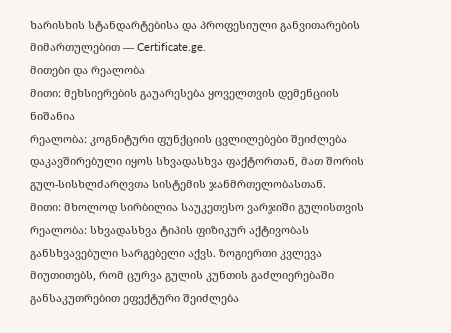ხარისხის სტანდარტებისა და პროფესიული განვითარების მიმართულებით — Certificate.ge.
მითები და რეალობა
მითი: მეხსიერების გაუარესება ყოველთვის დემენციის ნიშანია
რეალობა: კოგნიტური ფუნქციის ცვლილებები შეიძლება დაკავშირებული იყოს სხვადასხვა ფაქტორთან, მათ შორის გულ-სისხლძარღვთა სისტემის ჯანმრთელობასთან.
მითი: მხოლოდ სირბილია საუკეთესო ვარჯიში გულისთვის
რეალობა: სხვადასხვა ტიპის ფიზიკურ აქტივობას განსხვავებული სარგებელი აქვს. ზოგიერთი კვლევა მიუთითებს, რომ ცურვა გულის კუნთის გაძლიერებაში განსაკუთრებით ეფექტური შეიძლება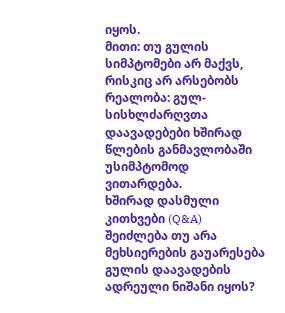იყოს.
მითი: თუ გულის სიმპტომები არ მაქვს, რისკიც არ არსებობს
რეალობა: გულ-სისხლძარღვთა დაავადებები ხშირად წლების განმავლობაში უსიმპტომოდ ვითარდება.
ხშირად დასმული კითხვები (Q&A)
შეიძლება თუ არა მეხსიერების გაუარესება გულის დაავადების ადრეული ნიშანი იყოს?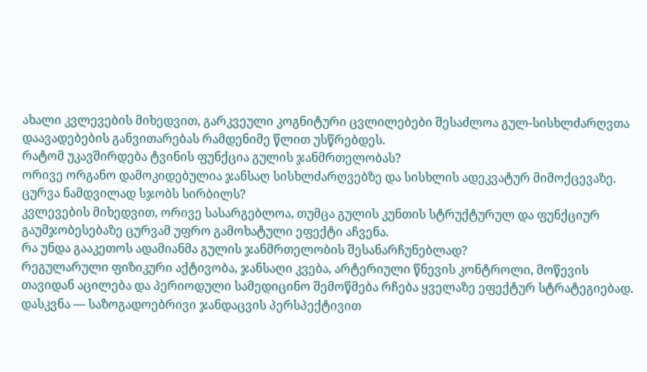ახალი კვლევების მიხედვით, გარკვეული კოგნიტური ცვლილებები შესაძლოა გულ-სისხლძარღვთა დაავადებების განვითარებას რამდენიმე წლით უსწრებდეს.
რატომ უკავშირდება ტვინის ფუნქცია გულის ჯანმრთელობას?
ორივე ორგანო დამოკიდებულია ჯანსაღ სისხლძარღვებზე და სისხლის ადეკვატურ მიმოქცევაზე.
ცურვა ნამდვილად სჯობს სირბილს?
კვლევების მიხედვით, ორივე სასარგებლოა, თუმცა გულის კუნთის სტრუქტურულ და ფუნქციურ გაუმჯობესებაზე ცურვამ უფრო გამოხატული ეფექტი აჩვენა.
რა უნდა გააკეთოს ადამიანმა გულის ჯანმრთელობის შესანარჩუნებლად?
რეგულარული ფიზიკური აქტივობა, ჯანსაღი კვება, არტერიული წნევის კონტროლი, მოწევის თავიდან აცილება და პერიოდული სამედიცინო შემოწმება რჩება ყველაზე ეფექტურ სტრატეგიებად.
დასკვნა — საზოგადოებრივი ჯანდაცვის პერსპექტივით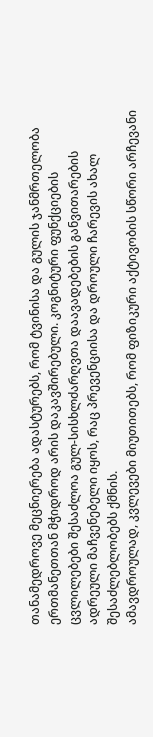თანამედროვე მეცნიერება ადასტურებს, რომ ტვინისა და გულის ჯანმრთელობა ერთმანეთთან მჭიდროდ არის დაკავშირებული. კოგნიტური ფუნქციების ცვლილებები შესაძლოა გულ-სისხლძარღვთა დაავადებების განვითარების ადრეული მაჩვენებელი იყოს, რაც პრევენციისა და დროული ჩარევის ახალ შესაძლებლობებს ქმნის.
ამავდროულად, კვლევები მიუთითებს, რომ ფიზიკური აქტივობის სწორი არჩევანი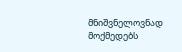მნიშვნელოვნად მოქმედებს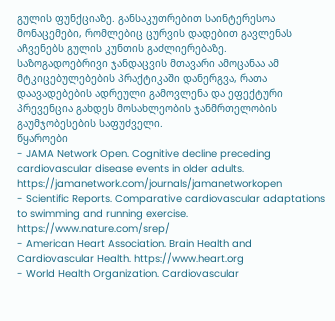გულის ფუნქციაზე. განსაკუთრებით საინტერესოა მონაცემები, რომლებიც ცურვის დადებით გავლენას აჩვენებს გულის კუნთის გაძლიერებაზე.
საზოგადოებრივი ჯანდაცვის მთავარი ამოცანაა ამ მტკიცებულებების პრაქტიკაში დანერგვა, რათა დაავადებების ადრეული გამოვლენა და ეფექტური პრევენცია გახდეს მოსახლეობის ჯანმრთელობის გაუმჯობესების საფუძველი.
წყაროები
- JAMA Network Open. Cognitive decline preceding cardiovascular disease events in older adults. https://jamanetwork.com/journals/jamanetworkopen
- Scientific Reports. Comparative cardiovascular adaptations to swimming and running exercise. https://www.nature.com/srep/
- American Heart Association. Brain Health and Cardiovascular Health. https://www.heart.org
- World Health Organization. Cardiovascular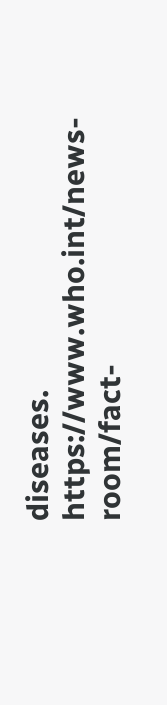diseases. https://www.who.int/news-room/fact-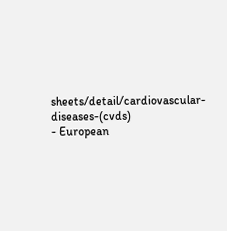sheets/detail/cardiovascular-diseases-(cvds)
- European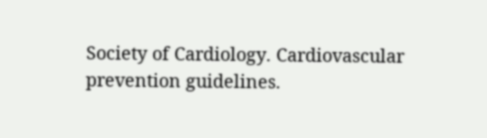Society of Cardiology. Cardiovascular prevention guidelines.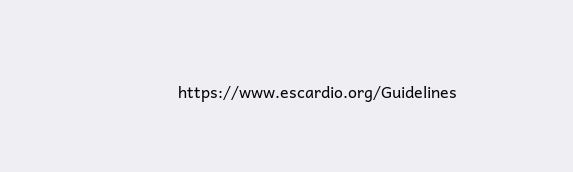https://www.escardio.org/Guidelines